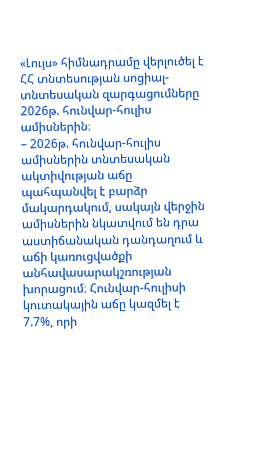«Լույս» հիմնադրամը վերլուծել է ՀՀ տնտեսության սոցիալ-տնտեսական զարգացումները 2026թ. հունվար-հուլիս ամիսներին։
– 2026թ. հունվար-հուլիս ամիսներին տնտեսական ակտիվության աճը պահպանվել է բարձր մակարդակում, սակայն վերջին ամիսներին նկատվում են դրա աստիճանական դանդաղում և աճի կառուցվածքի անհավասարակշռության խորացում։ Հունվար-հուլիսի կուտակային աճը կազմել է 7.7%, որի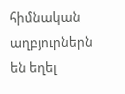հիմնական աղբյուրներն են եղել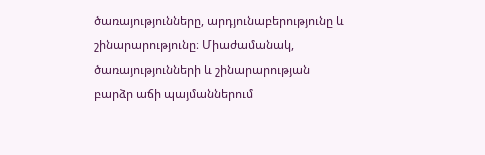ծառայությունները, արդյունաբերությունը և շինարարությունը։ Միաժամանակ, ծառայությունների և շինարարության բարձր աճի պայմաններում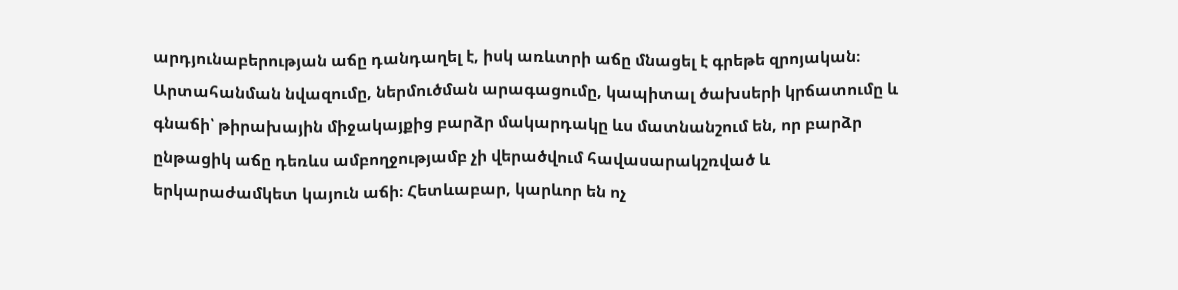արդյունաբերության աճը դանդաղել է, իսկ առևտրի աճը մնացել է գրեթե զրոյական։ Արտահանման նվազումը, ներմուծման արագացումը, կապիտալ ծախսերի կրճատումը և գնաճի՝ թիրախային միջակայքից բարձր մակարդակը ևս մատնանշում են, որ բարձր ընթացիկ աճը դեռևս ամբողջությամբ չի վերածվում հավասարակշռված և երկարաժամկետ կայուն աճի։ Հետևաբար, կարևոր են ոչ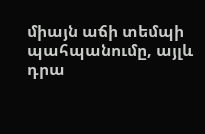միայն աճի տեմպի պահպանումը, այլև դրա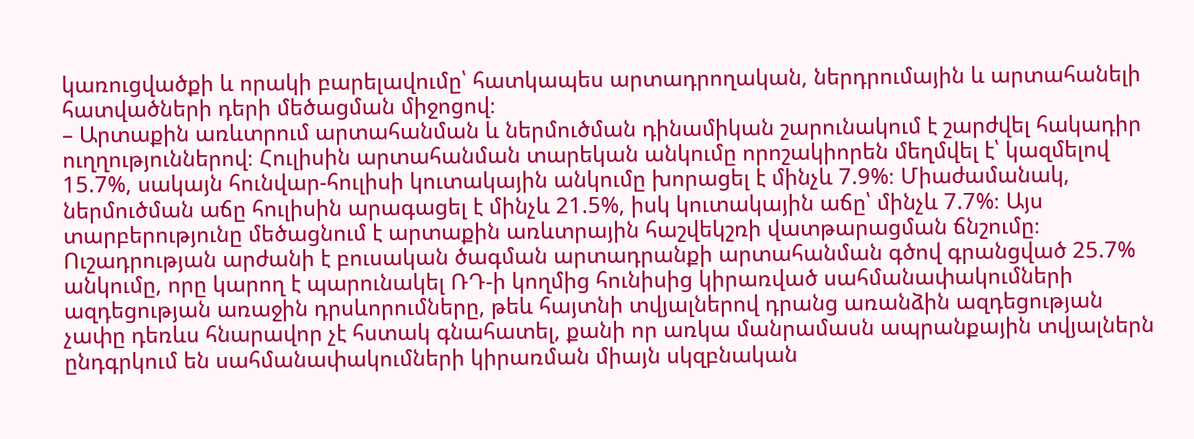կառուցվածքի և որակի բարելավումը՝ հատկապես արտադրողական, ներդրումային և արտահանելի հատվածների դերի մեծացման միջոցով։
– Արտաքին առևտրում արտահանման և ներմուծման դինամիկան շարունակում է շարժվել հակադիր ուղղություններով։ Հուլիսին արտահանման տարեկան անկումը որոշակիորեն մեղմվել է՝ կազմելով 15.7%, սակայն հունվար-հուլիսի կուտակային անկումը խորացել է մինչև 7.9%։ Միաժամանակ, ներմուծման աճը հուլիսին արագացել է մինչև 21.5%, իսկ կուտակային աճը՝ մինչև 7.7%։ Այս տարբերությունը մեծացնում է արտաքին առևտրային հաշվեկշռի վատթարացման ճնշումը։ Ուշադրության արժանի է բուսական ծագման արտադրանքի արտահանման գծով գրանցված 25.7% անկումը, որը կարող է պարունակել ՌԴ-ի կողմից հունիսից կիրառված սահմանափակումների ազդեցության առաջին դրսևորումները, թեև հայտնի տվյալներով դրանց առանձին ազդեցության չափը դեռևս հնարավոր չէ հստակ գնահատել, քանի որ առկա մանրամասն ապրանքային տվյալներն ընդգրկում են սահմանափակումների կիրառման միայն սկզբնական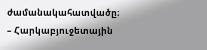ժամանակահատվածը։
– Հարկաբյուջետային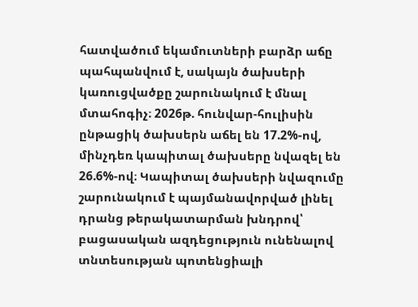հատվածում եկամուտների բարձր աճը պահպանվում է, սակայն ծախսերի կառուցվածքը շարունակում է մնալ մտահոգիչ։ 2026թ. հունվար-հուլիսին ընթացիկ ծախսերն աճել են 17.2%-ով, մինչդեռ կապիտալ ծախսերը նվազել են 26.6%-ով։ Կապիտալ ծախսերի նվազումը շարունակում է պայմանավորված լինել դրանց թերակատարման խնդրով՝ բացասական ազդեցություն ունենալով տնտեսության պոտենցիալի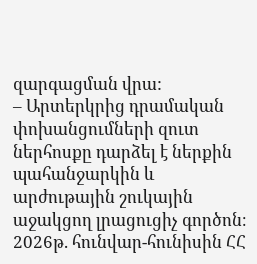զարգացման վրա:
– Արտերկրից դրամական փոխանցումների զուտ ներհոսքը դարձել է ներքին պահանջարկին և արժութային շուկային աջակցող լրացուցիչ գործոն։ 2026թ. հունվար-հունիսին ՀՀ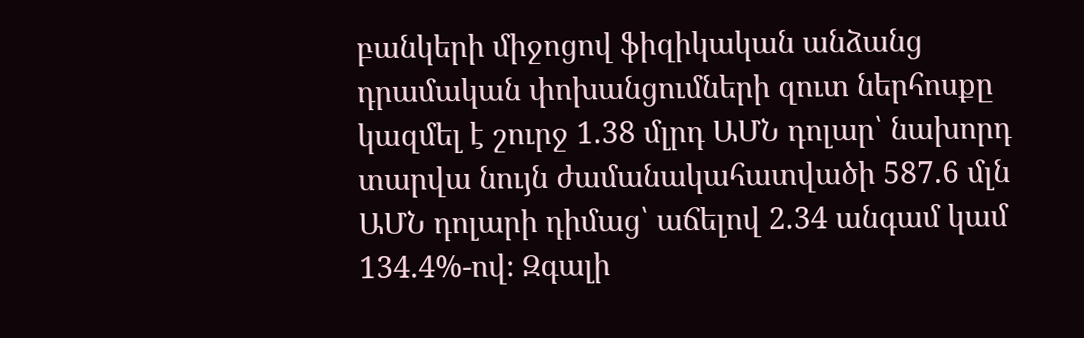բանկերի միջոցով ֆիզիկական անձանց դրամական փոխանցումների զուտ ներհոսքը կազմել է շուրջ 1.38 մլրդ ԱՄՆ դոլար՝ նախորդ տարվա նույն ժամանակահատվածի 587.6 մլն ԱՄՆ դոլարի դիմաց՝ աճելով 2.34 անգամ կամ 134.4%-ով։ Զգալի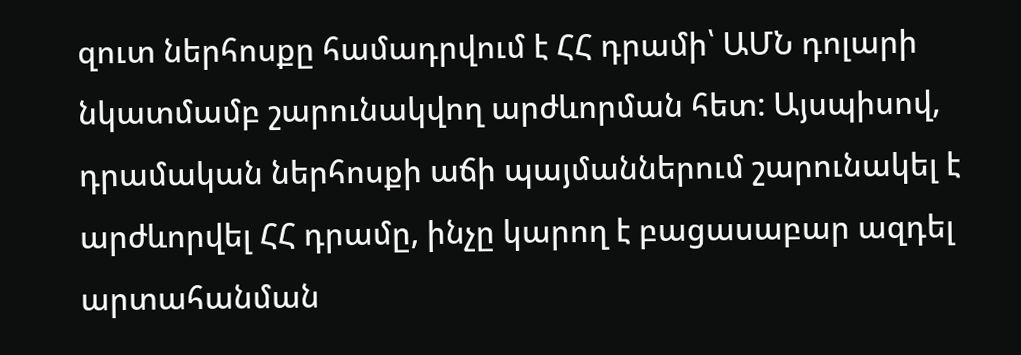զուտ ներհոսքը համադրվում է ՀՀ դրամի՝ ԱՄՆ դոլարի նկատմամբ շարունակվող արժևորման հետ: Այսպիսով, դրամական ներհոսքի աճի պայմաններում շարունակել է արժևորվել ՀՀ դրամը, ինչը կարող է բացասաբար ազդել արտահանման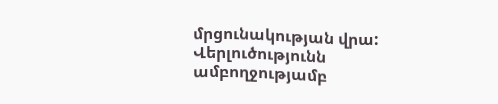մրցունակության վրա:
Վերլուծությունն ամբողջությամբ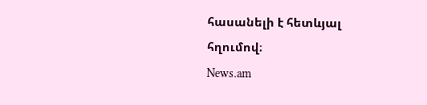հասանելի է հետևյալ հղումով։
News.am